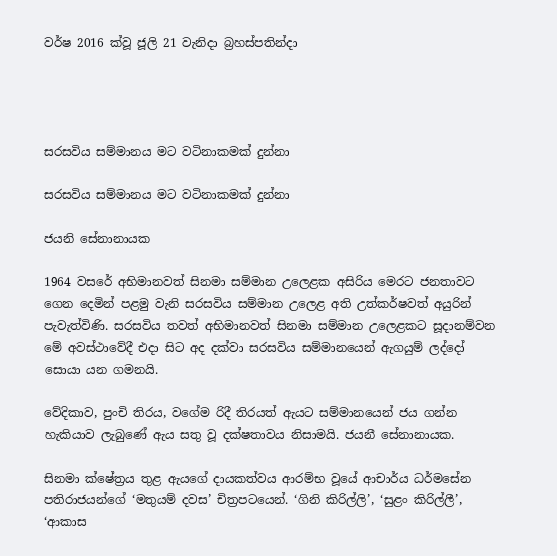වර්ෂ 2016 ක්වූ ජූලි 21 වැනිදා බ්‍රහස්පතින්දා




සරසවිය සම්මානය මට වටිනාකමක් දුන්නා

සරසවිය සම්මානය මට වටිනාකමක් දුන්නා

ජයනි සේනානායක

1964 වසරේ අභිමානවත් සිනමා සම්මාන උලෙළක අසිරිය මෙරට ජනතාවට ගෙන දෙමින් පළමු වැනි සරසවිය සම්මාන උලෙළ අති උත්කර්ෂවත් අයුරින් පැවැත්විණි. සරසවිය තවත් අභිමානවත් සිනමා සම්මාන උලෙළකට සූදානම්වන මේ අවස්ථාවේදී එදා සිට අද දක්වා සරසවිය සම්මානයෙන් ඇගයුම් ලද්දෝ සොයා යන ගමනයි.

වේදිකාව, පුංචි තිරය, වගේම රිදී තිරයත් ඇයට සම්මානයෙන් ජය ගන්න හැකියාව ලැබුණේ ඇය සතු වූ දක්ෂතාවය නිසාමයි. ජයනී සේනානායක.

සිනමා ක්ෂේත්‍රය තුළ ඇයගේ දායකත්වය ආරම්භ වූයේ ආචාර්ය ධර්මසේන පතිරාජයන්ගේ ‘මතුයම් දවස’ චිත්‍රපටයෙන්. ‘ගිනි කිරිල්ලි’, ‘සුළං කිරිල්ලී’, ‘ආකාස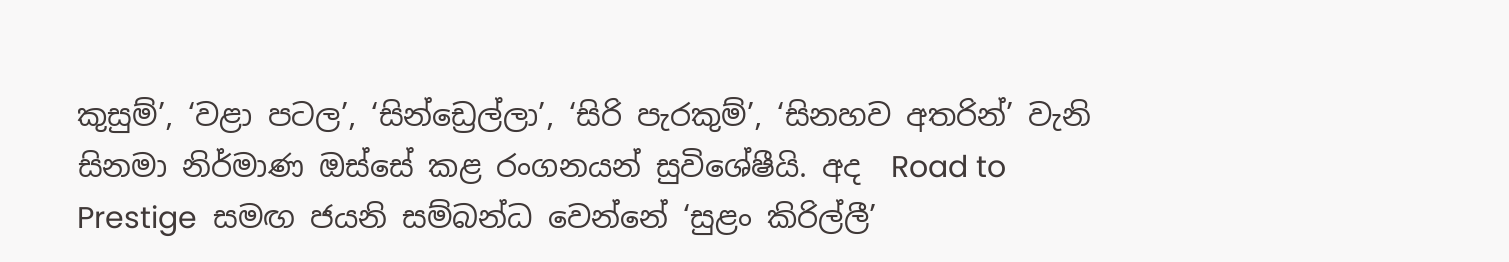කුසුම්’, ‘වළා පටල’, ‘සින්ඩ්‍රෙල්ලා’, ‘සිරි පැරකුම්’, ‘සිනහව අතරින්’ වැනි සිනමා නිර්මාණ ඔස්සේ කළ රංගනයන් සුවිශේෂීයි. අද  Road to Prestige  සමඟ ජයනි සම්බන්ධ වෙන්නේ ‘සුළං කිරිල්ලී’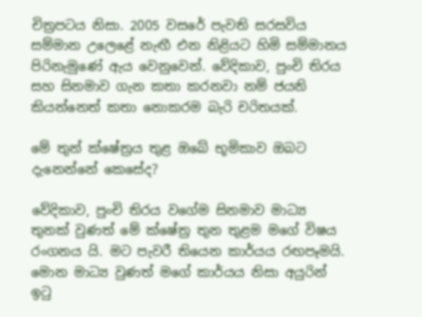චිත්‍රපටය නිසා. 2005 වසරේ පැවති සරසවිය සම්මාන උලෙළේ නැඟී එන නිළියට හිමි සම්මානය පිරිනැමුණේ ඇය වෙනුවෙන්. වේදිකාව, පුංචි තිරය සහ සිනමාව ගැන කතා කරනවා නම් ජයනි කියන්නෙත් කතා නොකරම බැරි චරිතයක්.

මේ තුන් ක්ෂේත්‍රය තුළ ඔබේ භූමිකාව ඔබට දැනෙන්නේ කෙසේද?

වේදිකාව, පුංචි තිරය වගේම සිනමාව මාධ්‍ය තුනක් වුණත් මේ ක්ෂේත්‍ර තුන තුළම මගේ විෂය රංගනය යි. මට පැවරී තියෙන කාර්යය රඟපෑමයි. මොන මාධ්‍ය වුණත් මගේ කාර්යය නිසා අයුරින් ඉටු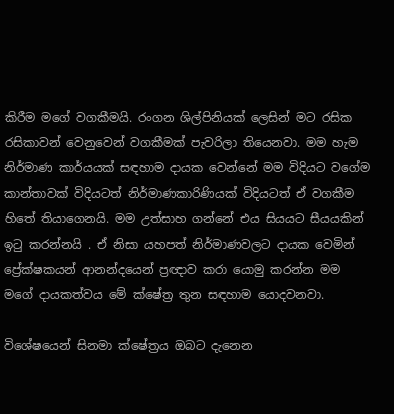කිරීම මගේ වගකීමයි. රංගන ශිල්පිනියක් ලෙසින් මට රසික රසිකාවන් වෙනුවෙන් වගකීමක් පැවරිලා තියෙනවා. මම හැම නිර්මාණ කාර්යයක් සඳහාම දායක වෙන්නේ මම විදියට වගේම කාන්තාවක් විදියටත් නිර්මාණකාරිණියක් විදියටත් ඒ වගකීම හිතේ තියාගෙනයි. මම උත්සාහ ගන්නේ එය සියයට සීයයකින් ඉටු කරන්නයි . ඒ නිසා යහපත් නිර්මාණවලට දායක වෙමින් ප්‍රේක්ෂකයන් ආනන්දයෙන් ප්‍රඥාව කරා යොමු කරන්න මම මගේ දායකත්වය මේ ක්ෂේත්‍ර තුන සඳහාම යොදවනවා.

විශේෂයෙන් සිනමා ක්ෂේත්‍රය ඔබට දැනෙන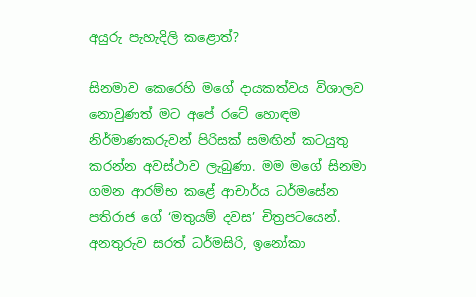අයුරු පැහැදිලි කළොත්?

සිනමාව කෙරෙහි මගේ දායකත්වය විශාලව නොවුණත් මට අපේ රටේ හොඳම නිර්මාණකරුවන් පිරිසක් සමඟින් කටයුතු කරන්න අවස්ථාව ලැබුණා. මම මගේ සිනමා ගමන ආරම්භ කළේ ආචාර්ය ධර්මසේන පතිරාජ ගේ ‘මතුයම් දවස’ චිත්‍රපටයෙන්. අනතුරුව සරත් ධර්මසිරි, ඉනෝකා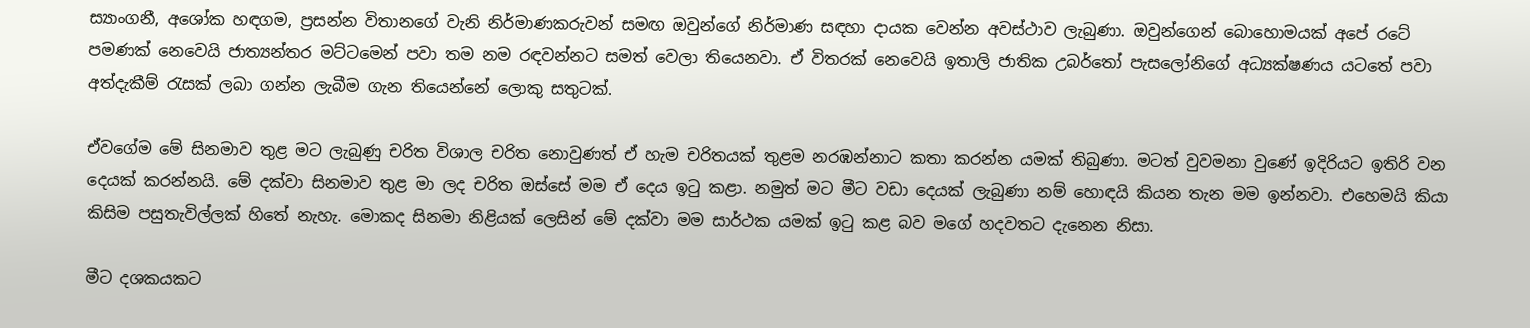ස්‍යාංගනී, අශෝක හඳගම, ප්‍රසන්න විතානගේ වැනි නිර්මාණකරුවන් සමඟ ඔවුන්ගේ නිර්මාණ සඳහා දායක වෙන්න අවස්ථාව ලැබුණා. ඔවුන්ගෙන් බොහොමයක් අපේ රටේ පමණක් නෙවෙයි ජාත්‍යන්තර මට්ටමෙන් පවා තම නම රඳවන්නට සමත් වෙලා තියෙනවා. ඒ විතරක් නෙවෙයි ඉතාලි ජාතික උබර්තෝ පැසලෝනිගේ අධ්‍යක්ෂණය යටතේ පවා අත්දැකීම් රැසක් ලබා ගන්න ලැබීම ගැන තියෙන්නේ ලොකු සතුටක්.

ඒවගේම මේ සිනමාව තුළ මට ලැබුණු චරිත විශාල චරිත නොවුණත් ඒ හැම චරිතයක් තුළම නරඹන්නාට කතා කරන්න යමක් තිබුණා. මටත් වුවමනා වුණේ ඉදිරියට ඉතිරි වන දෙයක් කරන්නයි. මේ දක්වා සිනමාව තුළ මා ලද චරිත ඔස්සේ මම ඒ දෙය ඉටු කළා. නමුත් මට මීට වඩා දෙයක් ලැබුණා නම් හොඳයි කියන තැන මම ඉන්නවා. එහෙමයි කියා කිසිම පසුතැවිල්ලක් හිතේ නැහැ. මොකද සිනමා නිළියක් ලෙසින් මේ දක්වා මම සාර්ථක යමක් ඉටු කළ බව මගේ හදවතට දැනෙන නිසා.

මීට දශකයකට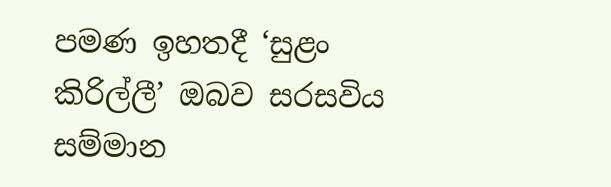පමණ ඉහතදී ‘සුළං කිරිල්ලී’ ඔබව සරසවිය සම්මාන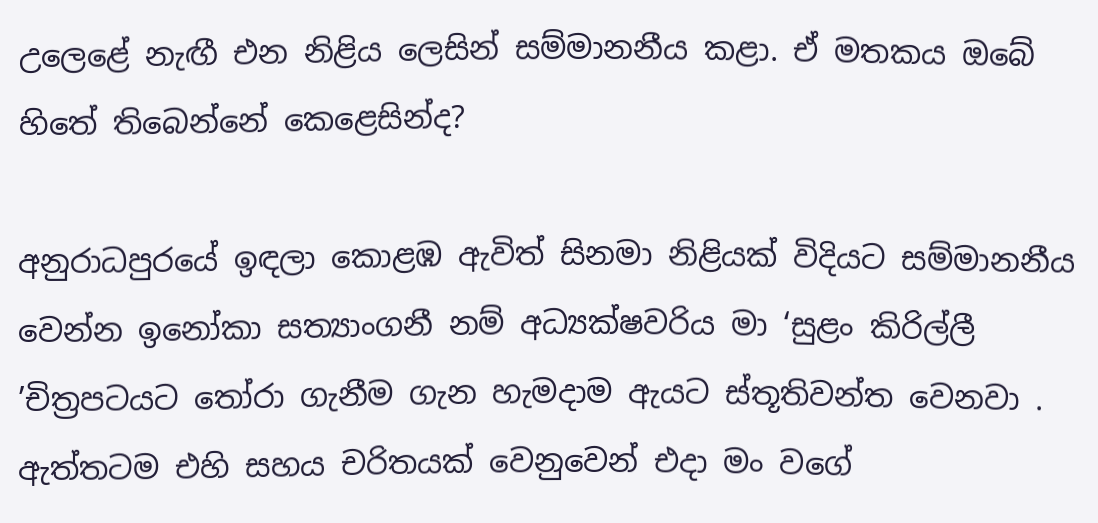උලෙළේ නැඟී එන නිළිය ලෙසින් සම්මානනීය කළා. ඒ මතකය ඔබේ හිතේ තිබෙන්නේ කෙළෙසින්ද?

අනුරාධපුරයේ ඉඳලා කොළඹ ඇවිත් සිනමා නිළියක් විදියට සම්මානනීය වෙන්න ඉනෝකා සත්‍යාංගනී නම් අධ්‍යක්ෂවරිය මා ‘සුළං කිරිල්ලී ’චිත්‍රපටයට තෝරා ගැනීම ගැන හැමදාම ඇයට ස්තූතිවන්ත වෙනවා . ඇත්තටම එහි සහය චරිතයක් වෙනුවෙන් එදා මං වගේ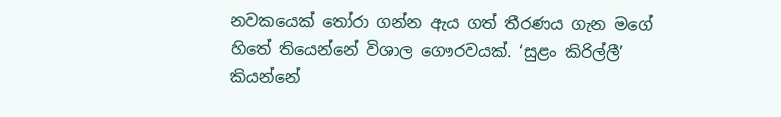නවකයෙක් තෝරා ගන්න ඇය ගත් තීරණය ගැන මගේ හිතේ තියෙන්නේ විශාල ගෞරවයක්. ‘සුළං කිරිල්ලී’ කියන්නේ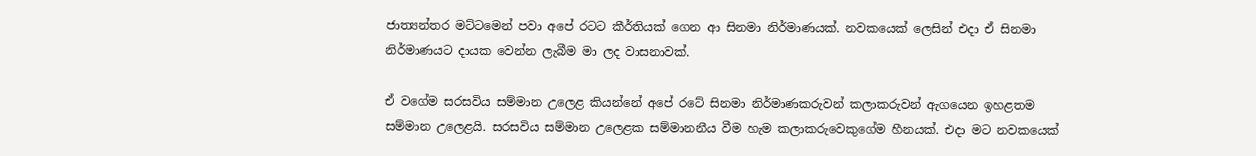ජාත්‍යන්තර මට්ටමෙන් පවා අපේ රටට කීර්තියක් ගෙන ආ සිනමා නිර්මාණයක්. නවකයෙක් ලෙසින් එදා ඒ සිනමා නිර්මාණයට දායක වෙන්න ලැබීම මා ලද වාසනාවක්.

ඒ වගේම සරසවිය සම්මාන උලෙළ කියන්නේ අපේ රටේ සිනමා නිර්මාණකරුවන් කලාකරුවන් ඇගයෙන ඉහළතම සම්මාන උලෙළයි. සරසවිය සම්මාන උලෙළක සම්මානනීය වීම හැම කලාකරුවෙකුගේම හීනයක්. එදා මට නවකයෙක්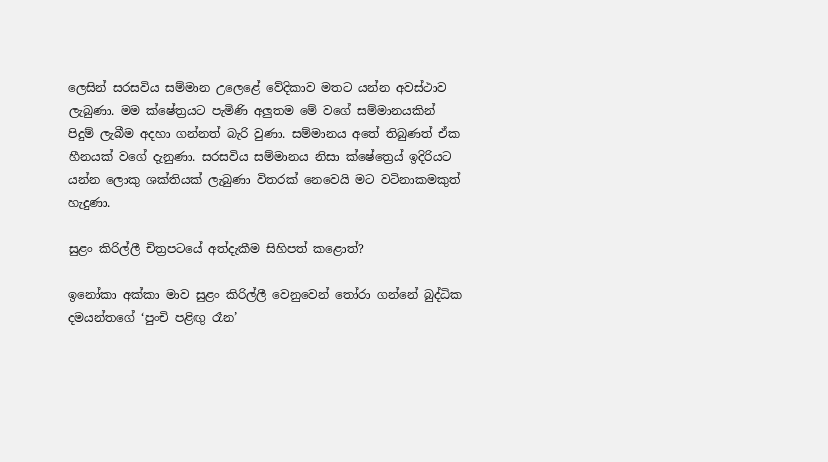ලෙසින් සරසවිය සම්මාන උලෙළේ වේදිකාව මතට යන්න අවස්ථාව ලැබුණා. මම ක්ෂේත්‍රයට පැමිණි අලුතම මේ වගේ සම්මානයකින් පිදුම් ලැබීම අදහා ගන්නත් බැරි වුණා. සම්මානය අතේ තිබුණත් ඒක හීනයක් වගේ දැනුණා. සරසවිය සම්මානය නිසා ක්ෂේත්‍රෙය් ඉදිරියට යන්න ලොකු ශක්තියක් ලැබුණා විතරක් නෙවෙයි මට වටිනාකමකුත් හැදුණා.

සුළං කිරිල්ලී චිත්‍රපටයේ අත්දැකීම සිහිපත් කළොත්?

ඉනෝකා අක්කා මාව සුළං කිරිල්ලී වෙනුවෙන් තෝරා ගන්නේ බුද්ධික දමයන්තගේ ‘පුංචි පළිඟු රෑන’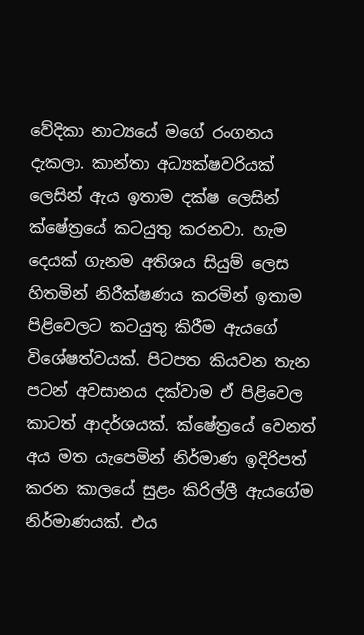වේදිකා නාට්‍යයේ මගේ රංගනය දැකලා. කාන්තා අධ්‍යක්ෂවරියක් ලෙසින් ඇය ඉතාම දක්ෂ ලෙසින් ක්ෂේත්‍රයේ කටයුතු කරනවා. හැම දෙයක් ගැනම අතිශය සියුම් ලෙස හිතමින් නිරීක්ෂණය කරමින් ඉතාම පිළිවෙලට කටයුතු කිරීම ඇයගේ විශේෂත්වයක්. පිටපත කියවන තැන පටන් අවසානය දක්වාම ඒ පිළිවෙල කාටත් ආදර්ශයක්. ක්ෂේත්‍රයේ වෙනත් අය මත යැපෙමින් නිර්මාණ ඉදිරිපත් කරන කාලයේ සුළං කිරිල්ලී ඇයගේම නිර්මාණයක්. එය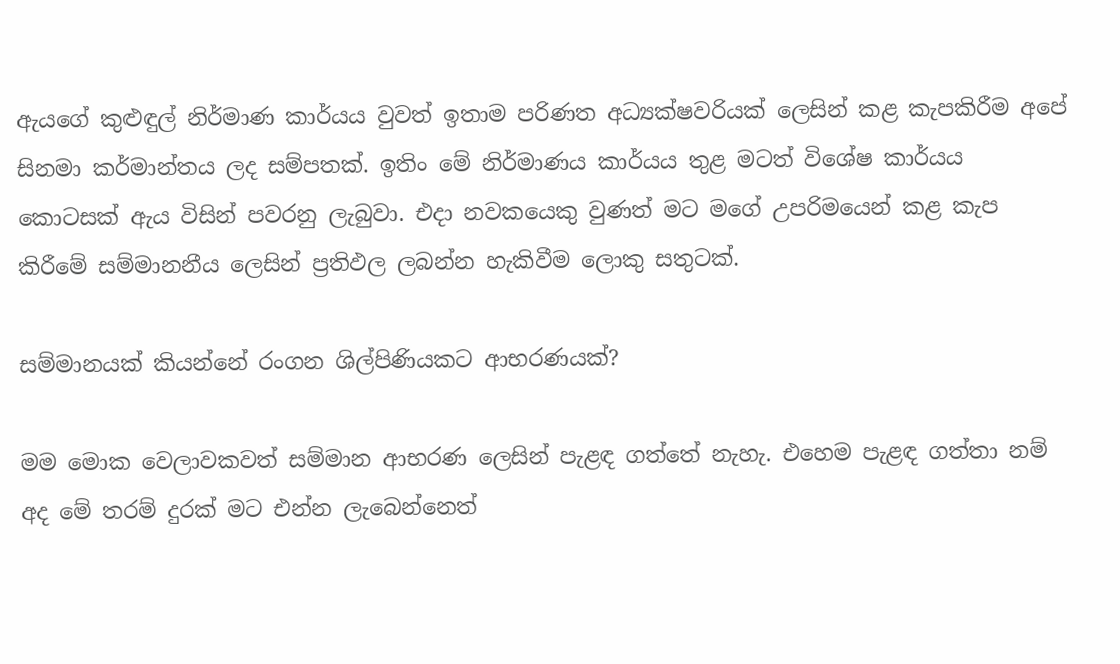ඇයගේ කුළුඳුල් නිර්මාණ කාර්යය වුවත් ඉතාම පරිණත අධ්‍යක්ෂවරියක් ලෙසින් කළ කැපකිරීම අපේ සිනමා කර්මාන්තය ලද සම්පතක්. ඉතිං මේ නිර්මාණය කාර්යය තුළ මටත් විශේෂ කාර්යය කොටසක් ඇය විසින් පවරනු ලැබුවා. එදා නවකයෙකු වුණත් මට මගේ උපරිමයෙන් කළ කැප කිරීමේ සම්මානනීය ලෙසින් ප්‍රතිඵල ලබන්න හැකිවීම ලොකු සතුටක්.

සම්මානයක් කියන්නේ රංගන ශිල්පිණියකට ආභරණයක්?

මම මොක වෙලාවකවත් සම්මාන ආභරණ ලෙසින් පැළඳ ගත්තේ නැහැ. එහෙම පැළඳ ගත්තා නම් අද මේ තරම් දුරක් මට එන්න ලැබෙන්නෙත්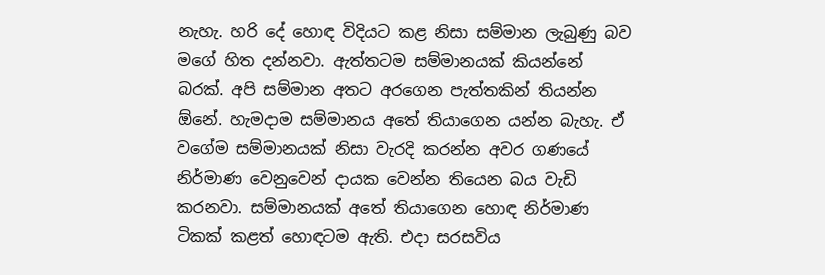නැහැ. හරි දේ හොඳ විදියට කළ නිසා සම්මාන ලැබුණු බව මගේ හිත දන්නවා. ඇත්තටම සම්මානයක් කියන්නේ බරක්. අපි සම්මාන අතට අරගෙන පැත්තකින් තියන්න ඕනේ. හැමදාම සම්මානය අතේ තියාගෙන යන්න බැහැ. ඒ වගේම සම්මානයක් නිසා වැරදි කරන්න අවර ගණයේ නිර්මාණ වෙනුවෙන් දායක වෙන්න තියෙන බය වැඩි කරනවා. සම්මානයක් අතේ තියාගෙන හොඳ නිර්මාණ ටිකක් කළත් හොඳටම ඇති. එදා සරසවිය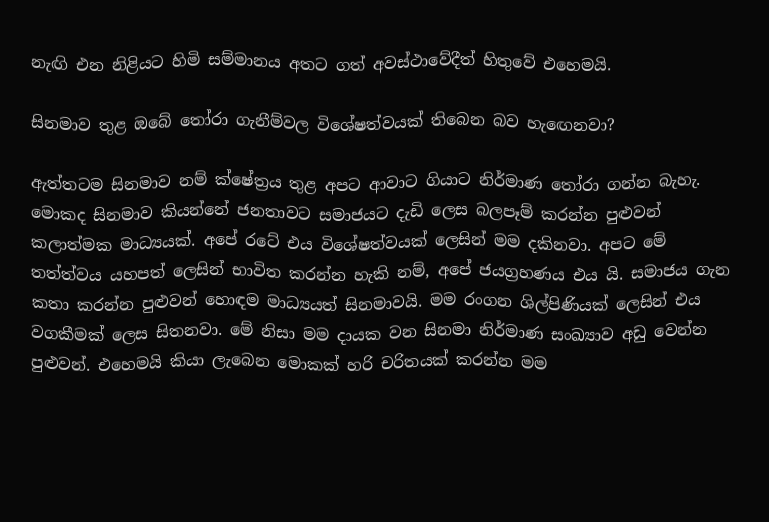නැඟි එන නිළියට හිමි සම්මානය අතට ගත් අවස්ථාවේදීත් හිතුවේ එහෙමයි.

සිනමාව තුළ ඔබේ තෝරා ගැනීම්වල විශේෂත්වයක් තිබෙන බව හැඟෙනවා?

ඇත්තටම සිනමාව නම් ක්ෂේත්‍රය තුළ අපට ආවාට ගියාට නිර්මාණ තෝරා ගන්න බැහැ. මොකද සිනමාව කියන්නේ ජනතාවට සමාජයට දැඩි ලෙස බලපෑම් කරන්න පුළුවන් කලාත්මක මාධ්‍යයක්. අපේ රටේ එය විශේෂත්වයක් ලෙසින් මම දකිනවා. අපට මේ තත්ත්වය යහපත් ලෙසින් භාවිත කරන්න හැකි නම්, අපේ ජයග්‍රහණය එය යි. සමාජය ගැන කතා කරන්න පුළුවන් හොඳම මාධ්‍යයත් සිනමාවයි. මම රංගන ශිල්පිණියක් ලෙසින් එය වගකීමක් ලෙස සිතනවා. මේ නිසා මම දායක වන සිනමා නිර්මාණ සංඛ්‍යාව අඩු වෙන්න පුළුවන්. එහෙමයි කියා ලැබෙන මොකක් හරි චරිතයක් කරන්න මම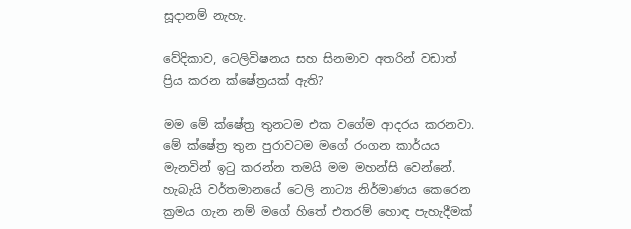සූදානම් නැහැ.

වේදිකාව, ටෙලිවිෂනය සහ සිනමාව අතරින් වඩාත් ප්‍රිය කරන ක්ෂේත්‍රයක් ඇති?

මම මේ ක්ෂේත්‍ර තුනටම එක වගේම ආදරය කරනවා. මේ ක්ෂේත්‍ර තුන පුරාවටම මගේ රංගන කාර්යය මැනවින් ඉටු කරන්න තමයි මම මහන්සි වෙන්නේ. හැබැයි වර්තමානයේ ටෙලි නාට්‍ය නිර්මාණය කෙරෙන ක්‍රමය ගැන නම් මගේ හිතේ එතරම් හොඳ පැහැදීමක්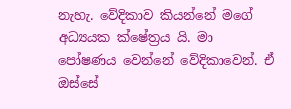නැහැ. වේදිකාව කියන්නේ මගේ අධ්‍යයක ක්ෂේත්‍රය යි. මා පෝෂණය වෙන්නේ වේදිකාවෙන්. ඒ ඔස්සේ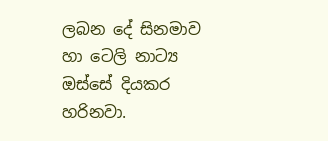ලබන දේ සිනමාව හා ටෙලි නාට්‍ය ඔස්සේ දියකර හරිනවා.